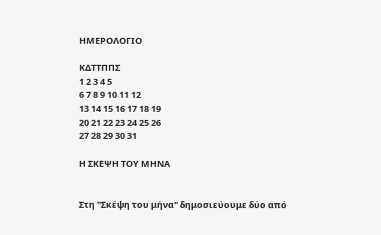ΗΜΕΡΟΛΟΓΙΟ

ΚΔΤΤΠΠΣ
1 2 3 4 5
6 7 8 9 10 11 12
13 14 15 16 17 18 19
20 21 22 23 24 25 26
27 28 29 30 31

Η ΣΚΕΨΗ ΤΟΥ ΜΗΝΑ


Στη "Σκέψη του μήνα" δημοσιεύουμε δύο από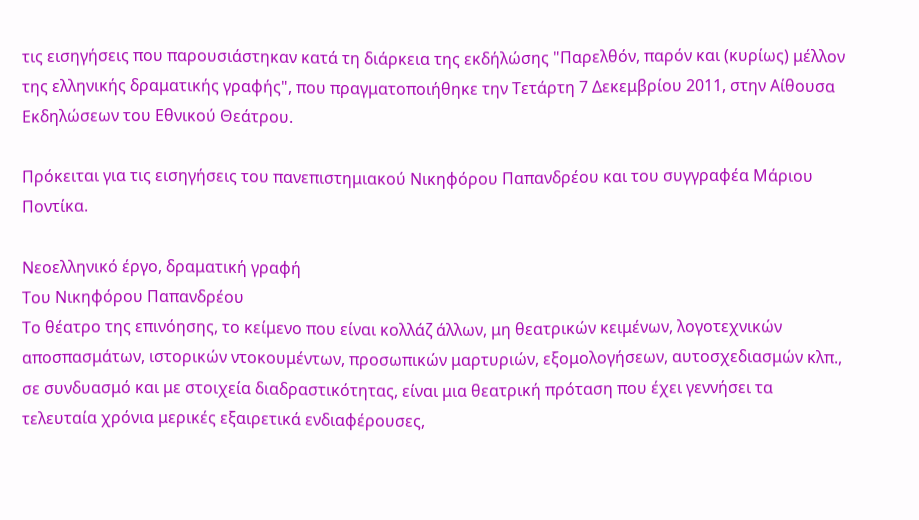τις εισηγήσεις που παρουσιάστηκαν κατά τη διάρκεια της εκδήλώσης "Παρελθόν, παρόν και (κυρίως) μέλλον της ελληνικής δραματικής γραφής", που πραγματοποιήθηκε την Τετάρτη 7 Δεκεμβρίου 2011, στην Αίθουσα Εκδηλώσεων του Εθνικού Θεάτρου.

Πρόκειται για τις εισηγήσεις του πανεπιστημιακού Νικηφόρου Παπανδρέου και του συγγραφέα Μάριου Ποντίκα.

Νεοελληνικό έργο, δραματική γραφή
Του Νικηφόρου Παπανδρέου
Το θέατρο της επινόησης, το κείμενο που είναι κολλάζ άλλων, μη θεατρικών κειμένων, λογοτεχνικών αποσπασμάτων, ιστορικών ντοκουμέντων, προσωπικών μαρτυριών, εξομολογήσεων, αυτοσχεδιασμών κλπ., σε συνδυασμό και με στοιχεία διαδραστικότητας, είναι μια θεατρική πρόταση που έχει γεννήσει τα τελευταία χρόνια μερικές εξαιρετικά ενδιαφέρουσες,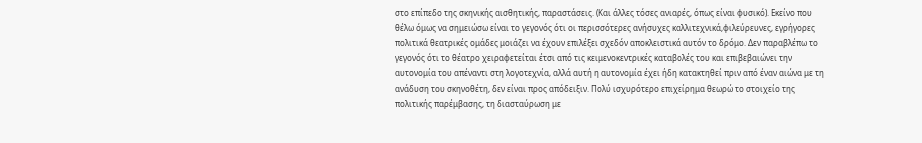στο επίπεδο της σκηνικής αισθητικής, παραστάσεις. (Και άλλες τόσες ανιαρές, όπως είναι φυσικό). Εκείνο που θέλω όμως να σημειώσω είναι το γεγονός ότι οι περισσότερες ανήσυχες καλλιτεχνικά,φιλεύρευνες, εγρήγορες πολιτικά θεατρικές ομάδες μοιάζει να έχουν επιλέξει σχεδόν αποκλειστικά αυτόν το δρόμο. Δεν παραβλέπω το γεγονός ότι το θέατρο χειραφετείται έτσι από τις κειμενοκεντρικές καταβολές του και επιβεβαιώνει την αυτονομία του απέναντι στη λογοτεχνία, αλλά αυτή η αυτονομία έχει ήδη κατακτηθεί πριν από έναν αιώνα με τη ανάδυση του σκηνοθέτη, δεν είναι προς απόδειξιν. Πολύ ισχυρότερο επιχείρημα θεωρώ το στοιχείο της πολιτικής παρέμβασης, τη διασταύρωση με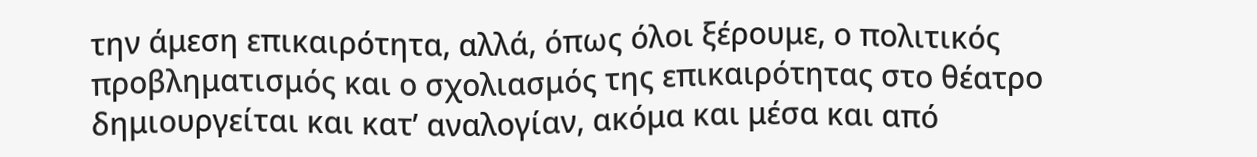την άμεση επικαιρότητα, αλλά, όπως όλοι ξέρουμε, ο πολιτικός προβληματισμός και ο σχολιασμός της επικαιρότητας στο θέατρο δημιουργείται και κατ’ αναλογίαν, ακόμα και μέσα και από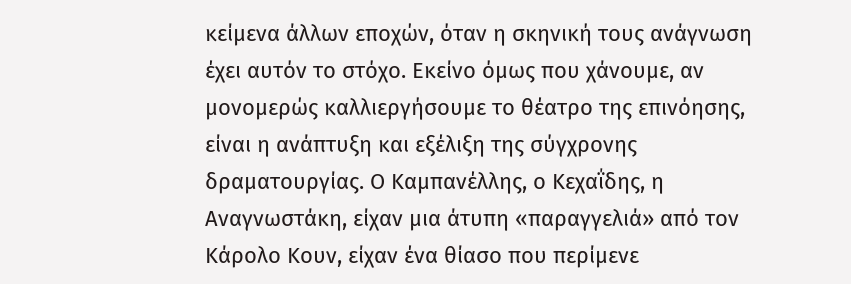κείμενα άλλων εποχών, όταν η σκηνική τους ανάγνωση έχει αυτόν το στόχο. Εκείνο όμως που χάνουμε, αν μονομερώς καλλιεργήσουμε το θέατρο της επινόησης, είναι η ανάπτυξη και εξέλιξη της σύγχρονης δραματουργίας. Ο Καμπανέλλης, ο Κεχαΐδης, η Αναγνωστάκη, είχαν μια άτυπη «παραγγελιά» από τον Κάρολο Κουν, είχαν ένα θίασο που περίμενε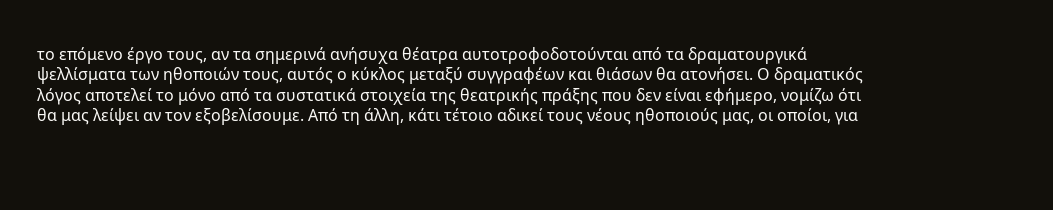το επόμενο έργο τους, αν τα σημερινά ανήσυχα θέατρα αυτοτροφοδοτούνται από τα δραματουργικά ψελλίσματα των ηθοποιών τους, αυτός ο κύκλος μεταξύ συγγραφέων και θιάσων θα ατονήσει. Ο δραματικός λόγος αποτελεί το μόνο από τα συστατικά στοιχεία της θεατρικής πράξης που δεν είναι εφήμερο, νομίζω ότι θα μας λείψει αν τον εξοβελίσουμε. Από τη άλλη, κάτι τέτοιο αδικεί τους νέους ηθοποιούς μας, οι οποίοι, για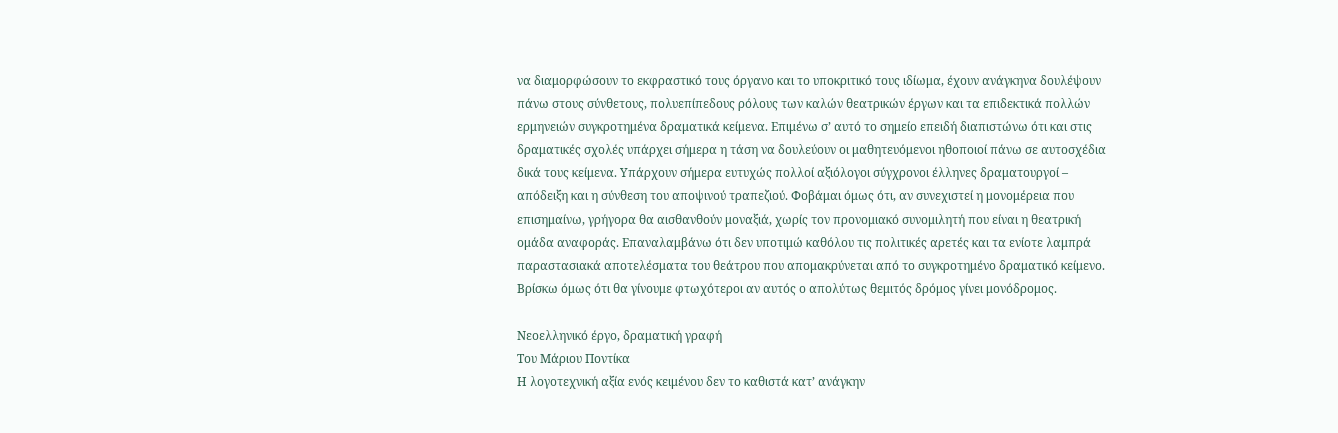να διαμορφώσουν το εκφραστικό τους όργανο και το υποκριτικό τους ιδίωμα, έχουν ανάγκηνα δουλέψουν πάνω στους σύνθετους, πολυεπίπεδους ρόλους των καλών θεατρικών έργων και τα επιδεκτικά πολλών ερμηνειών συγκροτημένα δραματικά κείμενα. Επιμένω σ’ αυτό το σημείο επειδή διαπιστώνω ότι και στις δραματικές σχολές υπάρχει σήμερα η τάση να δουλεύουν οι μαθητευόμενοι ηθοποιοί πάνω σε αυτοσχέδια δικά τους κείμενα. Υπάρχουν σήμερα ευτυχώς πολλοί αξιόλογοι σύγχρονοι έλληνες δραματουργοί – απόδειξη και η σύνθεση του αποψινού τραπεζιού. Φοβάμαι όμως ότι, αν συνεχιστεί η μονομέρεια που επισημαίνω, γρήγορα θα αισθανθούν μοναξιά, χωρίς τον προνομιακό συνομιλητή που είναι η θεατρική ομάδα αναφοράς. Επαναλαμβάνω ότι δεν υποτιμώ καθόλου τις πολιτικές αρετές και τα ενίοτε λαμπρά παραστασιακά αποτελέσματα του θεάτρου που απομακρύνεται από το συγκροτημένο δραματικό κείμενο. Βρίσκω όμως ότι θα γίνουμε φτωχότεροι αν αυτός ο απολύτως θεμιτός δρόμος γίνει μονόδρομος.

Νεοελληνικό έργο, δραματική γραφή
Του Μάριου Ποντίκα
Η λογοτεχνική αξία ενός κειμένου δεν το καθιστά κατ’ ανάγκην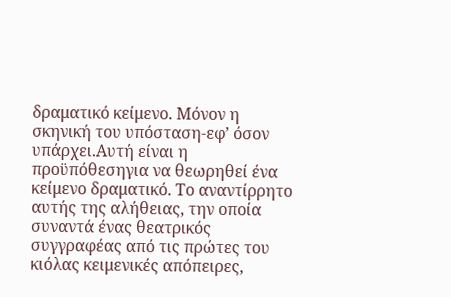δραματικό κείμενο. Μόνον η σκηνική του υπόσταση-εφ’ όσον υπάρχει.Αυτή είναι η προϋπόθεσηγια να θεωρηθεί ένα κείμενο δραματικό. Το αναντίρρητο αυτής της αλήθειας, την οποία συναντά ένας θεατρικός συγγραφέας από τις πρώτες του κιόλας κειμενικές απόπειρες,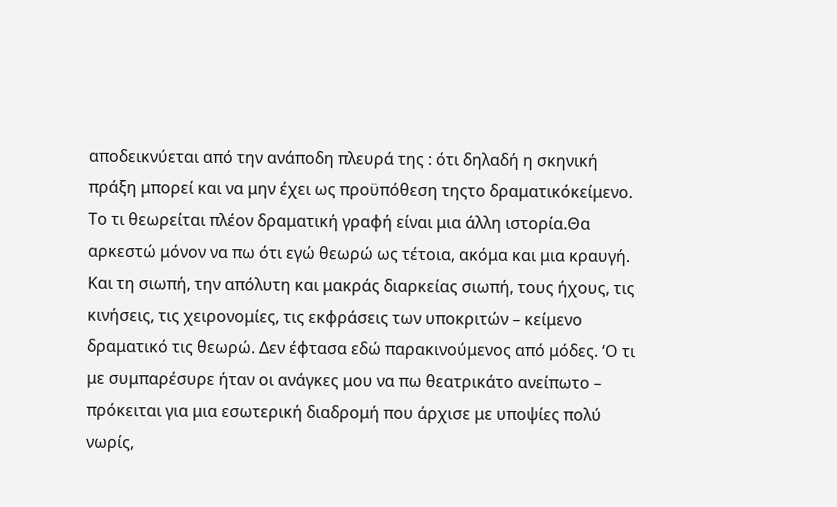αποδεικνύεται από την ανάποδη πλευρά της : ότι δηλαδή η σκηνική πράξη μπορεί και να μην έχει ως προϋπόθεση τηςτο δραματικόκείμενο. Το τι θεωρείται πλέον δραματική γραφή είναι μια άλλη ιστορία.Θα αρκεστώ μόνον να πω ότι εγώ θεωρώ ως τέτοια, ακόμα και μια κραυγή. Και τη σιωπή, την απόλυτη και μακράς διαρκείας σιωπή, τους ήχους, τις κινήσεις, τις χειρονομίες, τις εκφράσεις των υποκριτών – κείμενο δραματικό τις θεωρώ. Δεν έφτασα εδώ παρακινούμενος από μόδες. ‘Ο τι με συμπαρέσυρε ήταν οι ανάγκες μου να πω θεατρικάτο ανείπωτο – πρόκειται για μια εσωτερική διαδρομή που άρχισε με υποψίες πολύ νωρίς,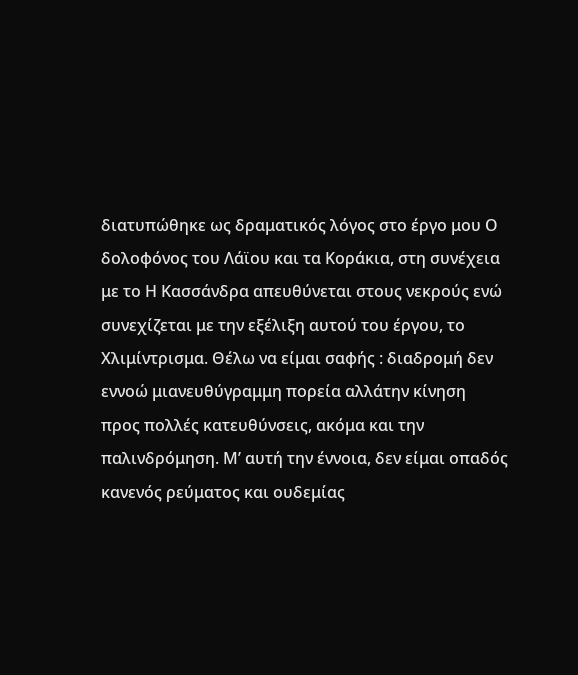διατυπώθηκε ως δραματικός λόγος στο έργο μου Ο δολοφόνος του Λάϊου και τα Κοράκια, στη συνέχεια με το Η Κασσάνδρα απευθύνεται στους νεκρούς ενώ συνεχίζεται με την εξέλιξη αυτού του έργου, το Χλιμίντρισμα. Θέλω να είμαι σαφής : διαδρομή δεν εννοώ μιανευθύγραμμη πορεία αλλάτην κίνηση προς πολλές κατευθύνσεις, ακόμα και την παλινδρόμηση. Μ’ αυτή την έννοια, δεν είμαι οπαδός κανενός ρεύματος και ουδεμίας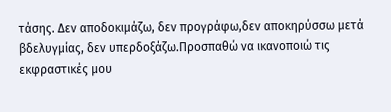τάσης. Δεν αποδοκιμάζω, δεν προγράφω,δεν αποκηρύσσω μετά βδελυγμίας, δεν υπερδοξάζω.Προσπαθώ να ικανοποιώ τις εκφραστικές μου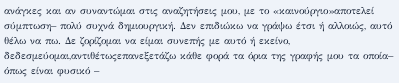ανάγκες και αν συναντώμαι στις αναζητήσεις μου, με το «καινούργιο»αποτελεί σύμπτωση– πολύ συχνά δημιουργική. Δεν επιδιώκω να γράψω έτσι ή αλλοιώς, αυτό θέλω να πω. Δε ζορίζομαι να είμαι συνεπής με αυτό ή εκείνο, δεδεσμεύομαι,αντιθέτωςεπανεξετάζω κάθε φορά τα όρια της γραφής μου τα οποία– όπως είναι φυσικό –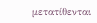μετατίθενται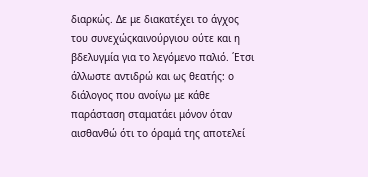διαρκώς. Δε με διακατέχει το άγχος του συνεχώςκαινούργιου ούτε και η βδελυγμία για το λεγόμενο παλιό. ΄Ετσι άλλωστε αντιδρώ και ως θεατής: ο διάλογος που ανοίγω με κάθε παράσταση σταματάει μόνον όταν αισθανθώ ότι το όραμά της αποτελεί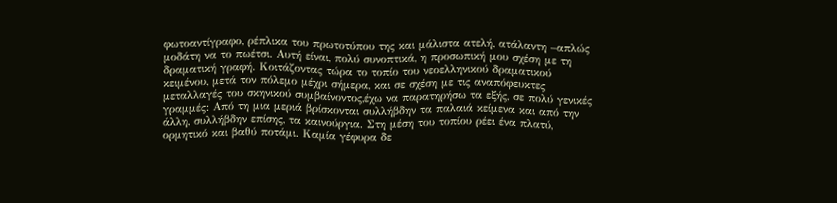φωτοαντίγραφο, ρέπλικα του πρωτοτύπου της και μάλιστα ατελή, ατάλαντη –απλώς μοδάτη να το πωέτσι. Αυτή είναι, πολύ συνοπτικά, η προσωπική μου σχέση με τη δραματική γραφή. Κοιτάζοντας τώρα το τοπίο του νεοελληνικού δραματικού κειμένου, μετά τον πόλεμο μέχρι σήμερα, και σε σχέση με τις αναπόφευκτες μεταλλαγές του σκηνικού συμβαίνοντος,έχω να παρατηρήσω τα εξής, σε πολύ γενικές γραμμές: Από τη μια μεριά βρίσκονται συλλήβδην τα παλαιά κείμενα και από την άλλη, συλλήβδην επίσης, τα καινούργια. Στη μέση του τοπίου ρέει ένα πλατύ, ορμητικό και βαθύ ποτάμι. Καμία γέφυρα δε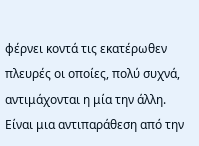φέρνει κοντά τις εκατέρωθεν πλευρές οι οποίες, πολύ συχνά, αντιμάχονται η μία την άλλη. Είναι μια αντιπαράθεση από την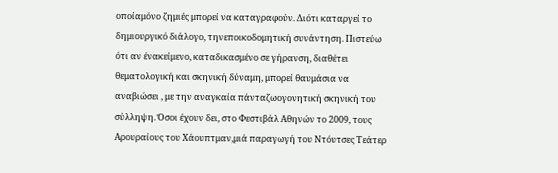οποίαμόνο ζημιές μπορεί να καταγραφούν. Διότι καταργεί το δημιουργικό διάλογο, τηνεποικοδομητική συνάντηση. Πιστεύω ότι αν ένακείμενο, καταδικασμένο σε γήρανση, διαθέτει θεματολογική και σκηνική δύναμη, μπορεί θαυμάσια να αναβιώσει , με την αναγκαία πάνταζωογονητική σκηνική του σύλληψη. Όσοι έχουν δει, στο Φεστιβάλ Αθηνών το 2009, τους Αρουραίους του Χάουπτμαν,μιά παραγωγή του Ντόυτσες Τεάτερ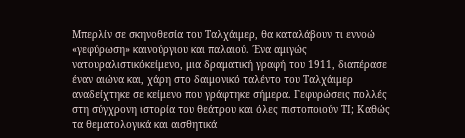Μπερλίν σε σκηνοθεσία του Ταλχάιμερ, θα καταλάβουν τι εννοώ «γεφύρωση» καινούργιου και παλαιού. ΄Ενα αμιγώς νατουραλιστικόκείμενο, μια δραματική γραφή του 1911, διαπέρασε έναν αιώνα και, χάρη στο δαιμονικό ταλέντο του Ταλχάιμερ αναδείχτηκε σε κείμενο που γράφτηκε σήμερα. Γεφυρώσεις πολλές στη σύγχρονη ιστορία του θεάτρου και όλες πιστοποιούν ΤΙ; Καθώς τα θεματολογικά και αισθητικά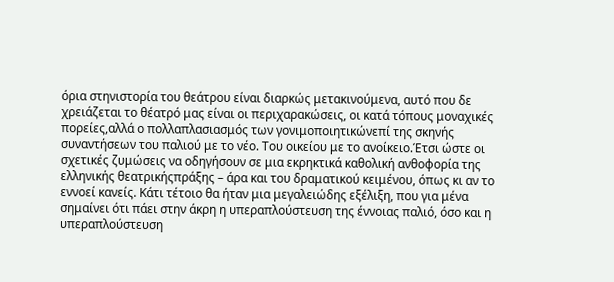όρια στηνιστορία του θεάτρου είναι διαρκώς μετακινούμενα, αυτό που δε χρειάζεται το θέατρό μας είναι οι περιχαρακώσεις, οι κατά τόπους μοναχικές πορείες,αλλά ο πολλαπλασιασμός των γονιμοποιητικώνεπί της σκηνής συναντήσεων του παλιού με το νέο. Του οικείου με το ανοίκειο.Έτσι ώστε οι σχετικές ζυμώσεις να οδηγήσουν σε μια εκρηκτικά καθολική ανθοφορία της ελληνικής θεατρικήςπράξης – άρα και του δραματικού κειμένου, όπως κι αν το εννοεί κανείς. Κάτι τέτοιο θα ήταν μια μεγαλειώδης εξέλιξη, που για μένα σημαίνει ότι πάει στην άκρη η υπεραπλούστευση της έννοιας παλιό, όσο και η υπεραπλούστευση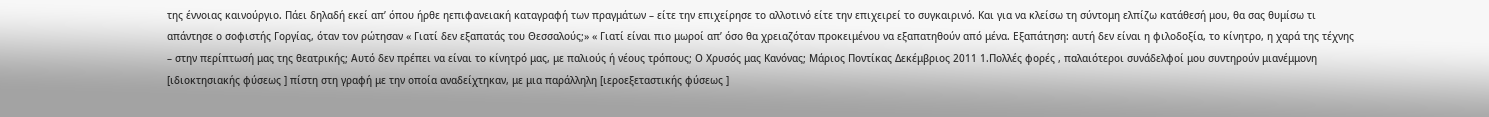της έννοιας καινούργιο. Πάει δηλαδή εκεί απ’ όπου ήρθε ηεπιφανειακή καταγραφή των πραγμάτων – είτε την επιχείρησε το αλλοτινό είτε την επιχειρεί το συγκαιρινό. Και για να κλείσω τη σύντομη ελπίζω κατάθεσή μου, θα σας θυμίσω τι απάντησε ο σοφιστής Γοργίας, όταν τον ρώτησαν « Γιατί δεν εξαπατάς του Θεσσαλούς;» « Γιατί είναι πιο μωροί απ’ όσο θα χρειαζόταν προκειμένου να εξαπατηθούν από μένα. Εξαπάτηση: αυτή δεν είναι η φιλοδοξία, το κίνητρο, η χαρά της τέχνης – στην περίπτωσή μας της θεατρικής; Αυτό δεν πρέπει να είναι το κίνητρό μας, με παλιούς ή νέους τρόπους; Ο Χρυσός μας Κανόνας; Μάριος Ποντίκας Δεκέμβριος 2011 1.Πολλές φορές , παλαιότεροι συνάδελφοί μου συντηρούν μιανέμμονη [ιδιοκτησιακής φύσεως ] πίστη στη γραφή με την οποία αναδείχτηκαν, με μια παράλληλη [ιεροεξεταστικής φύσεως ]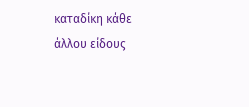καταδίκη κάθε άλλου είδους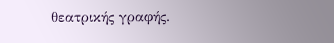θεατρικής γραφής.